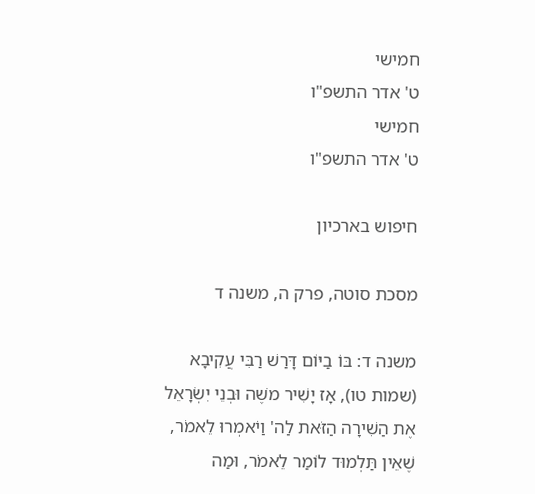חמישי
ט' אדר התשפ"ו
חמישי
ט' אדר התשפ"ו

חיפוש בארכיון

מסכת סוטה, פרק ה, משנה ד

משנה ד: בּוֹ בַיּוֹם דָּרַשׁ רַבִּי עֲקִיבָא (שמות טו), אָז יָשִׁיר משֶׁה וּבְנֵי יִשְׂרָאֵל אֶת הַשִׁירָה הַזֹּאת לַה' וַיֹאמְרוּ לֵאמֹר, שֶׁאֵין תַּלְמוּד לוֹמַר לֵאמֹר, וּמַה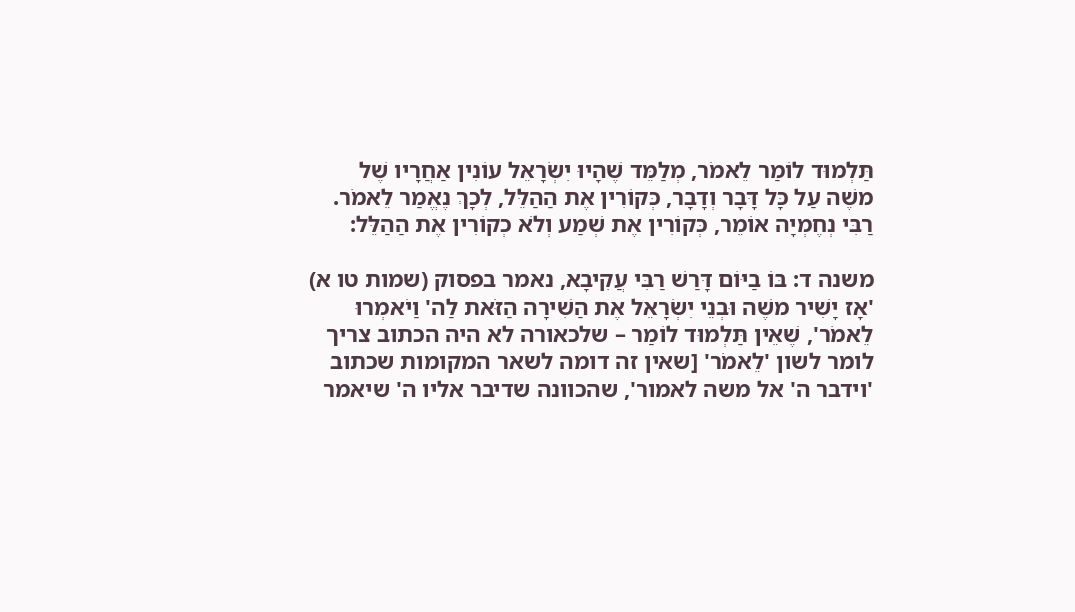תַּלְמוּד לוֹמַר לֵאמֹר, מְלַמֵּד שֶׁהָיוּ יִשְׂרָאֵל עוֹנִין אַחֲרָיו שֶׁל משֶׁה עַל כָּל דָּבָר וְדָבָר, כְּקוֹרִין אֶת הַהַלֵּל, לְכָךְ נֶאֱמַר לֵאמֹר. רַבִּי נְחֶמְיָה אוֹמֵר, כְּקוֹרִין אֶת שְׁמַע וְלֹא כְקוֹרִין אֶת הַהַלֵּל:

משנה ד: בּוֹ בַיּוֹם דָּרַשׁ רַבִּי עֲקִיבָא, נאמר בפסוק (שמות טו א) 'אָז יָשִׁיר משֶׁה וּבְנֵי יִשְׂרָאֵל אֶת הַשִׁירָה הַזֹּאת לַה' וַיֹאמְרוּ לֵאמֹר', שֶׁאֵין תַּלְמוּד לוֹמַר – שלכאורה לא היה הכתוב צריך לומר לשון 'לֵאמֹר' [שאין זה דומה לשאר המקומות שכתוב 'וידבר ה' אל משה לאמור', שהכוונה שדיבר אליו ה' שיאמר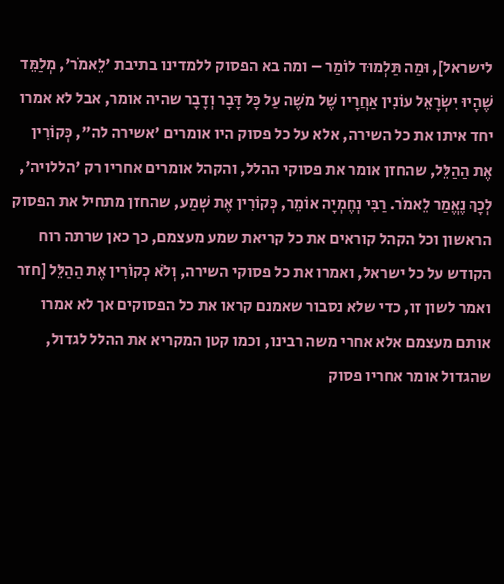לישראל], וּמַה תַּלְמוּד לוֹמַר – ומה בא הפסוק ללמדינו בתיבת 'לֵאמֹר', מְלַמֵּד שֶׁהָיוּ יִשְׂרָאֵל עוֹנִין אַחֲרָיו שֶׁל משֶׁה עַל כָּל דָּבָר וְדָבָר שהיה אומר, אבל לא אמרו יחד איתו את כל השירה, אלא על כל פסוק היו אומרים 'אשירה לה", כְּקוֹרִין אֶת הַהַלֵּל, שהחזן אומר את פסוקי ההלל, והקהל אומרים אחריו רק 'הללויה', לְכָךְ נֶאֱמַר לֵאמֹר. רַבִּי נְחֶמְיָה אוֹמֵר, כְּקוֹרִין אֶת שְׁמַע, שהחזן מתחיל את הפסוק הראשון וכל הקהל קוראים את כל קריאת שמע מעצמם, כך כאן שרתה רוח הקודש על כל ישראל, ואמרו את כל פסוקי השירה, וְלֹא כְקוֹרִין אֶת הַהַלֵּל [חזר ואמר לשון זו, כדי שלא נסבור שאמנם קראו את כל הפסוקים אך לא אמרו אותם מעצמם אלא אחרי משה רבינו, וכמו קטן המקריא את ההלל לגדול, שהגדול אומר אחריו פסוק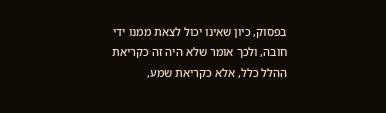בפסוק, כיון שאינו יכול לצאת ממנו ידי חובה, ולכך אומר שלא היה זה כקריאת ההלל כלל, אלא כקריאת שמע,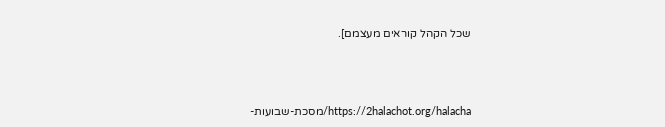שכל הקהל קוראים מעצמם].



https://2halachot.org/halacha/מסכת-שבועות-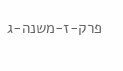פרק-ז-משנה-ג